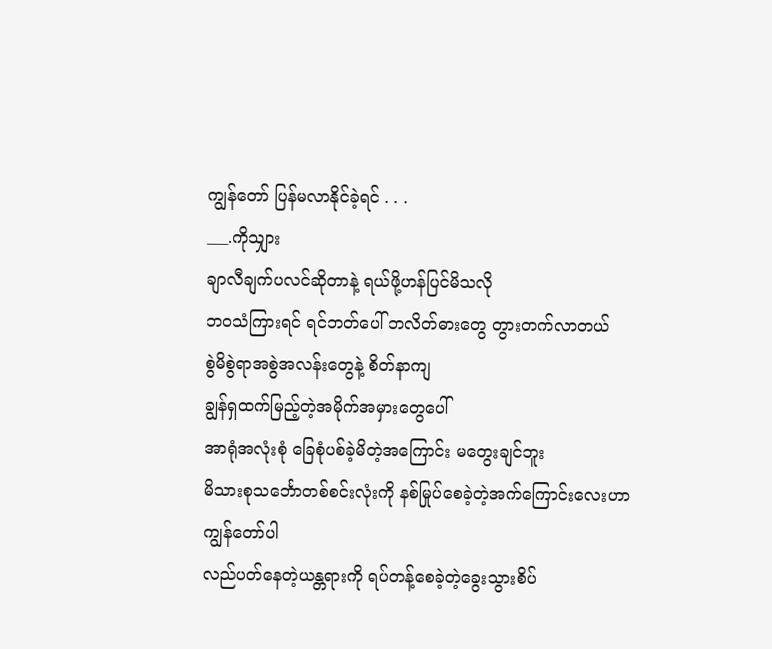ကျွန်တော် ပြန်မလာနိုင်ခဲ့ရင် . . .
___.ကိုသျှား
ချာလီချက်ပလင်ဆိုတာနဲ့ ရယ်ဖို့ဟန်ပြင်မိသလို
ဘ၀သံကြားရင် ရင်ဘတ်ပေါ် ဘလိတ်ဓားတွေ တွားတက်လာတယ်
စွဲမိစွဲရာအစွဲအလန်းတွေနဲ့ စိတ်နာကျ
ချွန်ရှထက်မြည့်တဲ့အမိုက်အမှားတွေပေါ်
အာရုံအလုံးစုံ ခြေစုံပစ်ခဲ့မိတဲ့အကြောင်း မတွေးချင်ဘူး
မိသားစုသင်္ဘောတစ်စင်းလုံးကို နစ်မြုပ်စေခဲ့တဲ့အက်ကြောင်းလေးဟာ
ကျွန်တော်ပါ
လည်ပတ်နေတဲ့ယန္တရားကို ရပ်တန့်စေခဲ့တဲ့ခွေးသွားစိပ်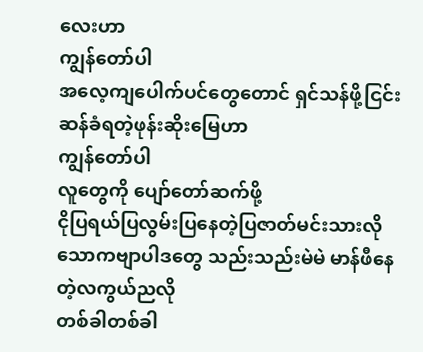လေးဟာ
ကျွန်တော်ပါ
အလေ့ကျပေါက်ပင်တွေတောင် ရှင်သန်ဖို့ငြင်းဆန်ခံရတဲ့ဖုန်းဆိုးမြေဟာ
ကျွန်တော်ပါ
လူတွေကို ပျော်တော်ဆက်ဖို့
ငိုပြရယ်ပြလွမ်းပြနေတဲ့ပြဇာတ်မင်းသားလို
သောကဗျာပါဒတွေ သည်းသည်းမဲမဲ မာန်ဖီနေတဲ့လကွယ်ညလို
တစ်ခါတစ်ခါ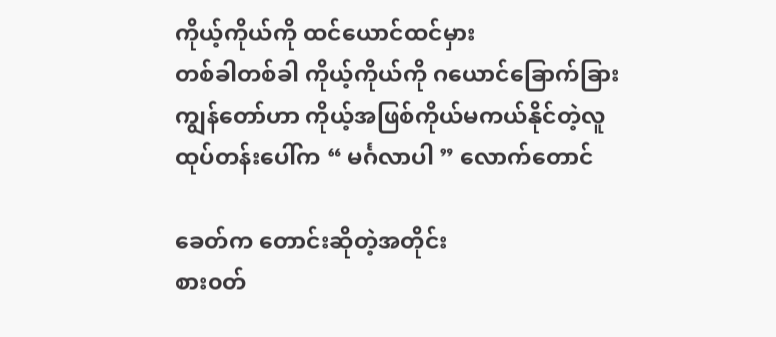ကိုယ့်ကိုယ်ကို ထင်ယောင်ထင်မှား
တစ်ခါတစ်ခါ ကိုယ့်ကိုယ်ကို ဂယောင်ခြောက်ခြား
ကျွန်တော်ဟာ ကိုယ့်အဖြစ်ကိုယ်မကယ်နိုင်တဲ့လူ
ထုပ်တန်းပေါ်က “ မင်္ဂလာပါ ” လောက်တောင်

ခေတ်က တောင်းဆိုတဲ့အတိုင်း
စား၀တ်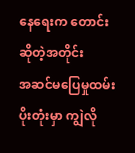နေရေးက တောင်းဆိုတဲ့အတိုင်း
အဆင်မပြေမှုထမ်းပိုးတုံးမှာ ကျွဲလို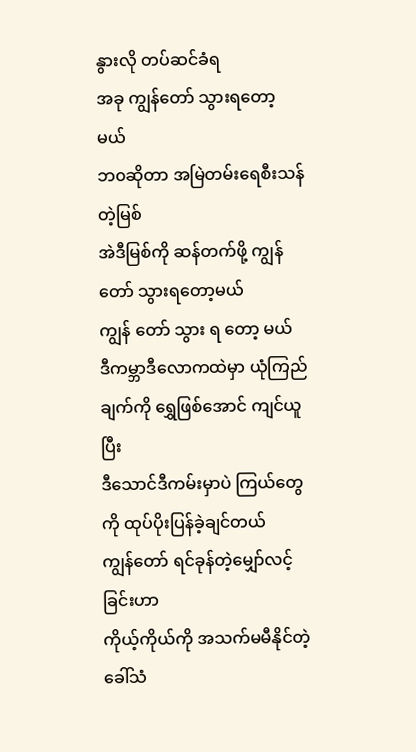နွားလို တပ်ဆင်ခံရ
အခု ကျွန်တော် သွားရတော့မယ်
ဘ၀ဆိုတာ အမြဲတမ်းရေစီးသန်တဲ့မြစ်
အဲဒီမြစ်ကို ဆန်တက်ဖို့ ကျွန်တော် သွားရတော့မယ်
ကျွန် တော် သွား ရ တော့ မယ်
ဒီကမ္ဘာဒီလောကထဲမှာ ယုံကြည်ချက်ကို ရွှေဖြစ်အောင် ကျင်ယူပြီး
ဒီသောင်ဒီကမ်းမှာပဲ ကြယ်တွေကို ထုပ်ပိုးပြန်ခဲ့ချင်တယ်
ကျွန်တော် ရင်ခုန်တဲ့မျှော်လင့်ခြင်းဟာ
ကိုယ့်ကိုယ်ကို အသက်မမီနိုင်တဲ့ခေါ်သံ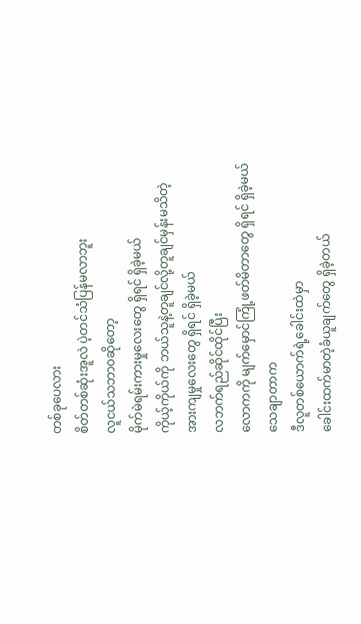တစ်ခုပေလား
စိတ်တစ်ဆုံးအူလဲ ပဲ့တင်သံပြန်မလာဘူး
လူငယ်သဘာ၀ဆိုတော့
မိုက်မဲရမ်းကားမှုလေးတွေ ရှိရင် ရှိခဲ့မယ်
ကိုယ့်ကိုယ်ကို ဘယ်သူနဲ့တူချင်လို့တူချင်မှန်းမသိတဲ့
အားကျမှုလေးတွေ ရှိရင် ရှိခဲ့မယ်
လဘက်ရည်ဆိုင်ထိုင်ပြီး
လောကကို မျက်မှောင်ကြုံ့ဖတ်မိတာတွေ ရှိရင် ရှိခဲ့မယ်
သေချာတာက
ဒီလူတစ်ယောက်ရဲ့ခေါင်းထဲမှာ
ခေါင်းထက်မာတဲ့ခံယူချက်တွေ ရှိခဲ့တယ်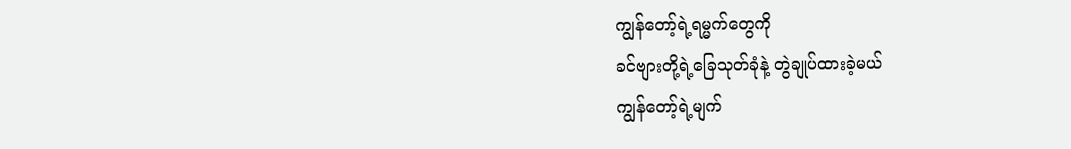ကျွန်တော့်ရဲ့ရမ္မက်တွေကို
ခင်ဗျားတို့ရဲ့ခြေသုတ်ခုံနဲ့ တွဲချုပ်ထားခဲ့မယ်
ကျွန်တော့်ရဲ့မျက်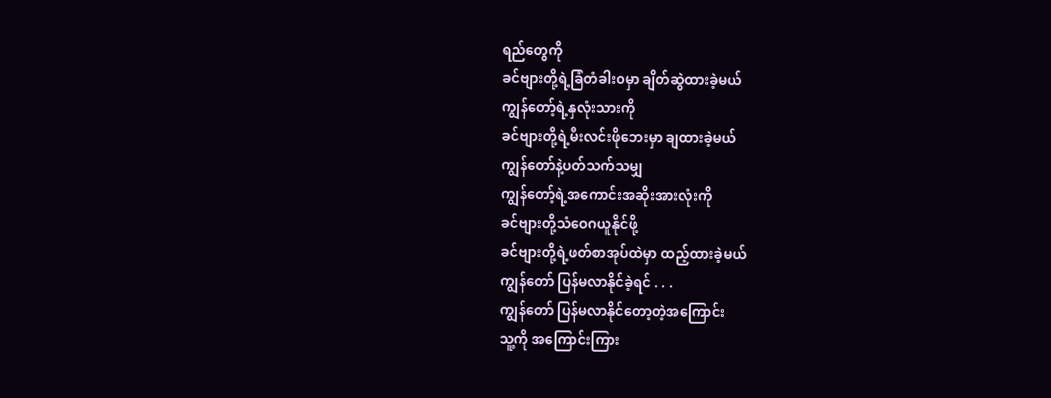ရည်တွေကို
ခင်ဗျားတို့ရဲ့ခြံတံခါး၀မှာ ချိတ်ဆွဲထားခဲ့မယ်
ကျွန်တော့်ရဲ့နှလုံးသားကို
ခင်ဗျားတို့ရဲ့မီးလင်းဖိုဘေးမှာ ချထားခဲ့မယ်
ကျွန်တော်နဲ့ပတ်သက်သမျှ
ကျွန်တော့်ရဲ့အကောင်းအဆိုးအားလုံးကို
ခင်ဗျားတို့သံဝေဂယူနိုင်ဖို့
ခင်ဗျားတို့ရဲ့ဖတ်စာအုပ်ထဲမှာ ထည့်ထားခဲ့မယ်
ကျွန်တော် ပြန်မလာနိုင်ခဲ့ရင် . . .
ကျွန်တော် ပြန်မလာနိုင်တော့တဲ့အကြောင်း
သူ့ကို အကြောင်းကြား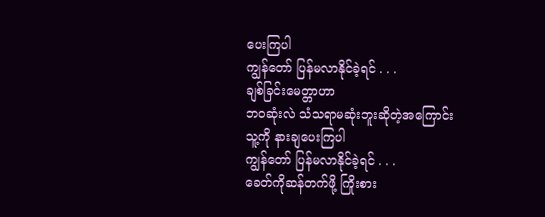ပေးကြပါ
ကျွန်တော် ပြန်မလာနိုင်ခဲ့ရင် . . .
ချစ်ခြင်းမေတ္တာဟာ
ဘ၀ဆုံးလဲ သံသရာမဆုံးဘူးဆိုတဲ့အကြောင်း
သူ့ကို နားချပေးကြပါ
ကျွန်တော် ပြန်မလာနိုင်ခဲ့ရင် . . .
ခေတ်ကိုဆန်တက်ဖို့ ကြိုးစား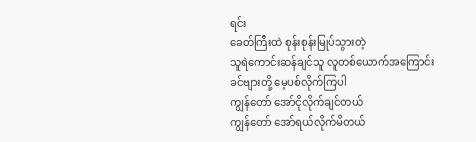ရင်း
ခေတ်ကြီးထဲ စုန်းစုန်းမြုပ်သွားတဲ့
သူရဲကောင်းဆန်ချင်သူ လူတစ်ယောက်အကြောင်း
ခင်ဗျားတို့ မေ့ပစ်လိုက်ကြပါ
ကျွန်တော် အော်ငိုလိုက်ချင်တယ်
ကျွန်တော် အော်ရယ်လိုက်မိတယ်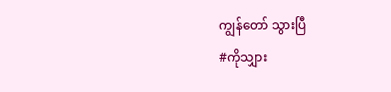ကျွန်တော် သွားပြီ
#ကိုသျှား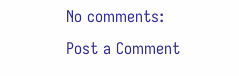No comments:
Post a Comment